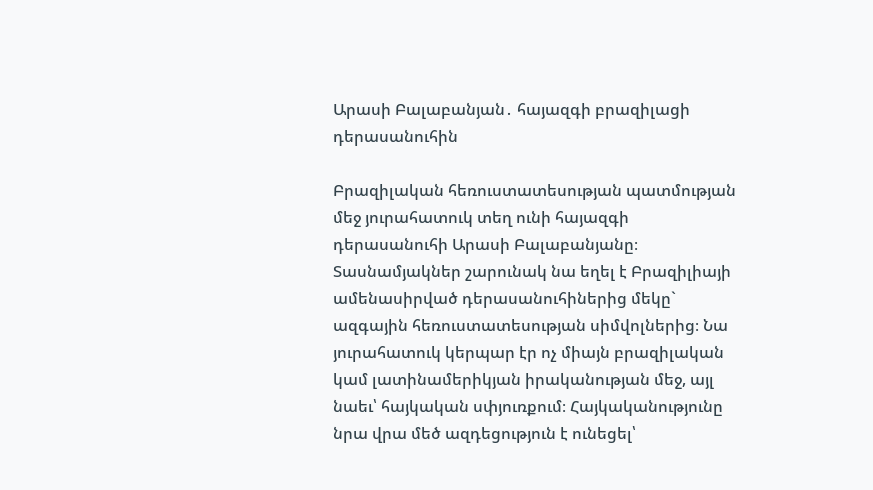Արասի Բալաբանյան․ հայազգի բրազիլացի դերասանուհին

Բրազիլական հեռուստատեսության պատմության մեջ յուրահատուկ տեղ ունի հայազգի դերասանուհի Արասի Բալաբանյանը։ Տասնամյակներ շարունակ նա եղել է Բրազիլիայի ամենասիրված դերասանուհիներից մեկը` ազգային հեռուստատեսության սիմվոլներից։ Նա յուրահատուկ կերպար էր ոչ միայն բրազիլական կամ լատինամերիկյան իրականության մեջ, այլ նաեւ՝ հայկական սփյուռքում։ Հայկականությունը նրա վրա մեծ ազդեցություն է ունեցել՝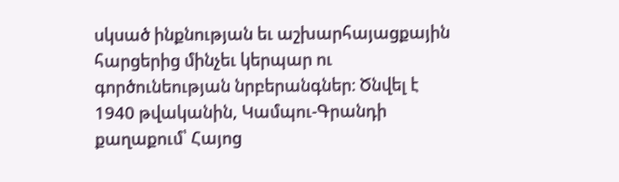սկսած ինքնության եւ աշխարհայացքային հարցերից մինչեւ կերպար ու գործունեության նրբերանգներ։ Ծնվել է 1940 թվականին, Կամպու-Գրանդի քաղաքում՝ Հայոց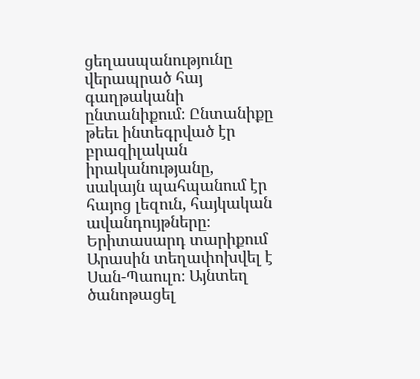ցեղասպանությունը վերապրած հայ գաղթականի ընտանիքում։ Ընտանիքը թեեւ ինտեգրված էր բրազիլական իրականությանը, սակայն պահպանում էր հայոց լեզուն, հայկական ավանդույթները։ Երիտասարդ տարիքում Արասին տեղափոխվել է Սան-Պաուլո։ Այնտեղ ծանոթացել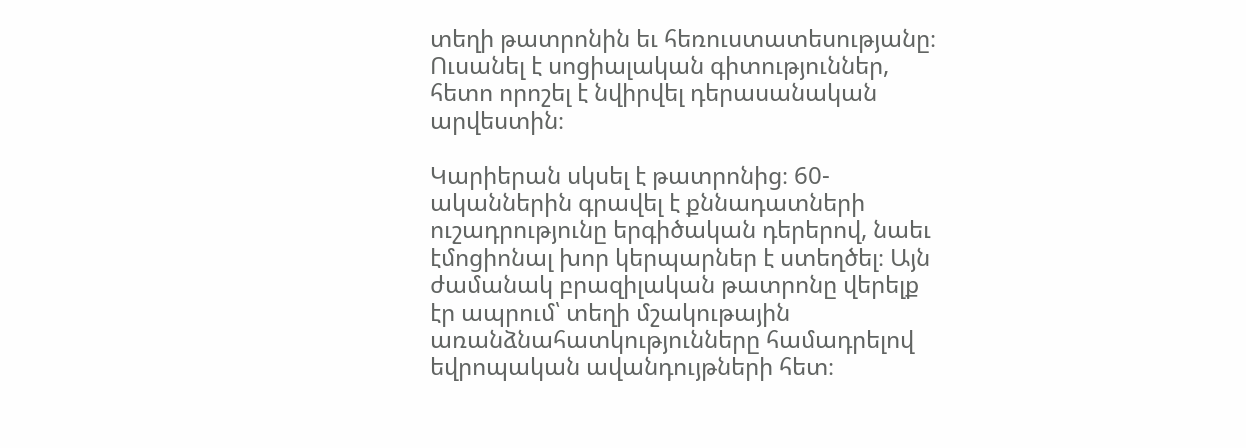տեղի թատրոնին եւ հեռուստատեսությանը։ Ուսանել է սոցիալական գիտություններ, հետո որոշել է նվիրվել դերասանական արվեստին։

Կարիերան սկսել է թատրոնից։ 60-ականներին գրավել է քննադատների ուշադրությունը երգիծական դերերով, նաեւ էմոցիոնալ խոր կերպարներ է ստեղծել։ Այն ժամանակ բրազիլական թատրոնը վերելք էր ապրում՝ տեղի մշակութային առանձնահատկությունները համադրելով եվրոպական ավանդույթների հետ։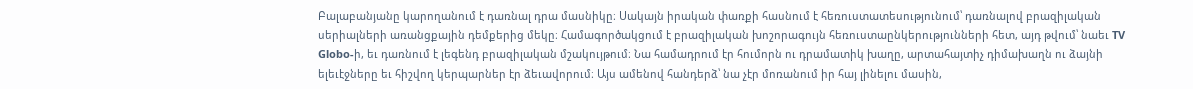Բալաբանյանը կարողանում է դառնալ դրա մասնիկը։ Սակայն իրական փառքի հասնում է հեռուստատեսությունում՝ դառնալով բրազիլական սերիալների առանցքային դեմքերից մեկը։ Համագործակցում է բրազիլական խոշորագույն հեռուստաընկերությունների հետ, այդ թվում՝ նաեւ TV Globo-ի, եւ դառնում է լեգենդ բրազիլական մշակույթում։ Նա համադրում էր հումորն ու դրամատիկ խաղը, արտահայտիչ դիմախաղն ու ձայնի ելեւէջները եւ հիշվող կերպարներ էր ձեւավորում։ Այս ամենով հանդերձ՝ նա չէր մոռանում իր հայ լինելու մասին,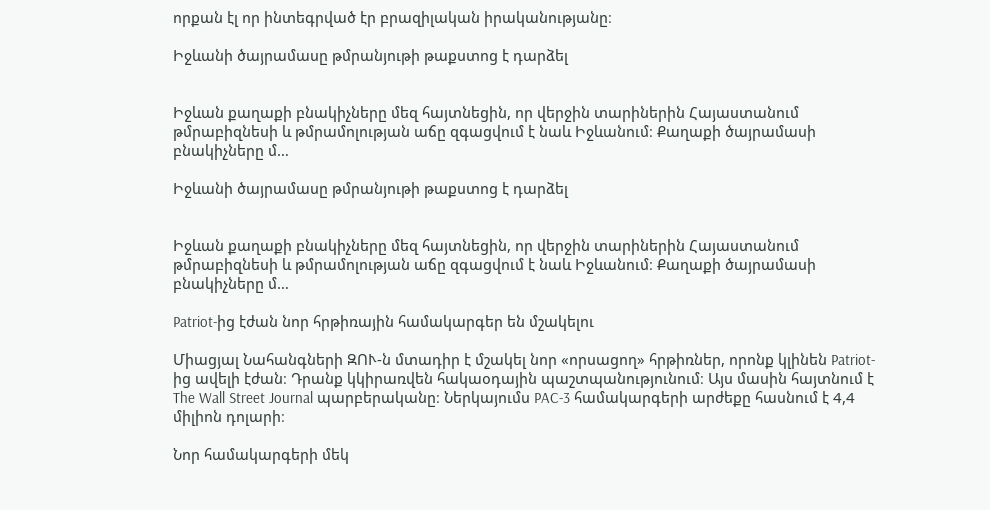որքան էլ որ ինտեգրված էր բրազիլական իրականությանը։

Իջևանի ծայրամասը թմրանյութի թաքստոց է դարձել


Իջևան քաղաքի բնակիչները մեզ հայտնեցին, որ վերջին տարիներին Հայաստանում թմրաբիզնեսի և թմրամոլության աճը զգացվում է նաև Իջևանում։ Քաղաքի ծայրամասի բնակիչները մ…

Իջևանի ծայրամասը թմրանյութի թաքստոց է դարձել


Իջևան քաղաքի բնակիչները մեզ հայտնեցին, որ վերջին տարիներին Հայաստանում թմրաբիզնեսի և թմրամոլության աճը զգացվում է նաև Իջևանում։ Քաղաքի ծայրամասի բնակիչները մ…

Patriot-ից էժան նոր հրթիռային համակարգեր են մշակելու

Միացյալ Նահանգների ԶՈՒ-ն մտադիր է մշակել նոր «որսացող» հրթիռներ, որոնք կլինեն Patriot-ից ավելի էժան։ Դրանք կկիրառվեն հակաօդային պաշտպանությունում։ Այս մասին հայտնում է The Wall Street Journal պարբերականը։ Ներկայումս PAC-3 համակարգերի արժեքը հասնում է 4,4 միլիոն դոլարի։

Նոր համակարգերի մեկ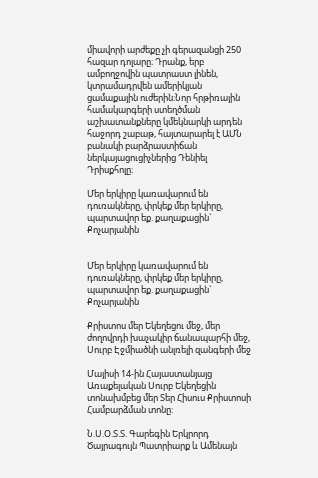միավորի արժեքը չի գերազանցի 250 հազար դոլարը։ Դրանք, երբ ամբողջովին պատրաստ լինեն, կտրամադրվեն ամերիկյան ցամաքային ուժերին։Նոր հրթիռային համակարգերի ստեղծման աշխատանքները կմեկնարկի արդեն հաջորդ շաբաթ, հայտարարել է ԱՄՆ բանակի բարձրաստիճան ներկայացուցիչներից Դենիել Դրիսքհոլը։

Մեր երկիրը կառավարում են դուռակները, փրկեք մեր երկիրը, պարտավոր եք. քաղաքացին` Քոչարյանին


Մեր երկիրը կառավարում են դուռակները, փրկեք մեր երկիրը, պարտավոր եք. քաղաքացին` Քոչարյանին

Քրիստոս մեր Եկեղեցու մեջ, մեր ժողովրդի խաչակիր ճանապարհի մեջ, Սուրբ Էջմիածնի անլռելի զանգերի մեջ

Մայիսի 14-ին Հայաստանյայց Առաքելական Սուրբ Եկեղեցին տոնախմբեց մեր Տեր Հիսուս Քրիստոսի Համբարձման տոնը:

Ն.Ս.Օ.Տ.Տ. Գարեգին Երկրորդ Ծայրագույն Պատրիարք և Ամենայն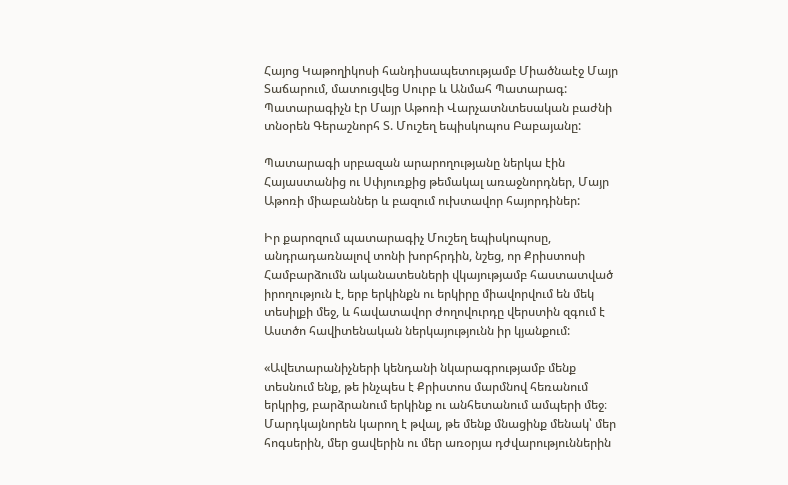Հայոց Կաթողիկոսի հանդիսապետությամբ Միածնաէջ Մայր Տաճարում, մատուցվեց Սուրբ և Անմահ Պատարագ: Պատարագիչն էր Մայր Աթոռի Վարչատնտեսական բաժնի տնօրեն Գերաշնորհ Տ. Մուշեղ եպիսկոպոս Բաբայանը:

Պատարագի սրբազան արարողությանը ներկա էին Հայաստանից ու Սփյուռքից թեմակալ առաջնորդներ, Մայր Աթոռի միաբաններ և բազում ուխտավոր հայորդիներ:

Իր քարոզում պատարագիչ Մուշեղ եպիսկոպոսը, անդրադառնալով տոնի խորհրդին, նշեց, որ Քրիստոսի Համբարձումն ականատեսների վկայությամբ հաստատված իրողություն է, երբ երկինքն ու երկիրը միավորվում են մեկ տեսիլքի մեջ, և հավատավոր ժողովուրդը վերստին զգում է Աստծո հավիտենական ներկայությունն իր կյանքում:

«Ավետարանիչների կենդանի նկարագրությամբ մենք տեսնում ենք, թե ինչպես է Քրիստոս մարմնով հեռանում երկրից, բարձրանում երկինք ու անհետանում ամպերի մեջ։ Մարդկայնորեն կարող է թվալ, թե մենք մնացինք մենակ՝ մեր հոգսերին, մեր ցավերին ու մեր առօրյա դժվարություններին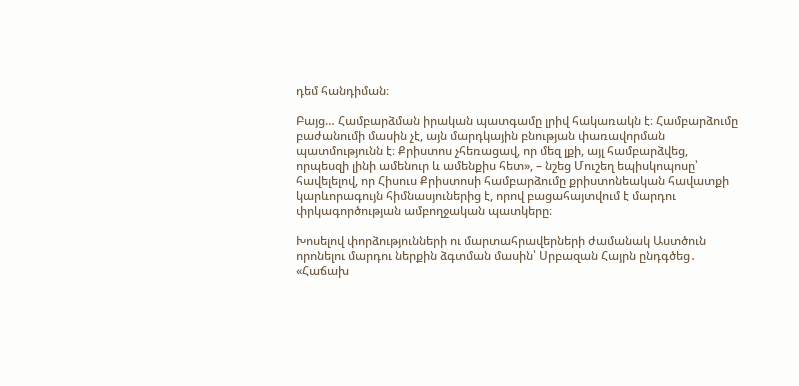դեմ հանդիման։

Բայց… Համբարձման իրական պատգամը լրիվ հակառակն է։ Համբարձումը բաժանումի մասին չէ, այն մարդկային բնության փառավորման պատմությունն է։ Քրիստոս չհեռացավ, որ մեզ լքի, այլ համբարձվեց, որպեսզի լինի ամենուր և ամենքիս հետ», – նշեց Մուշեղ եպիսկոպոսը՝ հավելելով, որ Հիսուս Քրիստոսի համբարձումը քրիստոնեական հավատքի կարևորագույն հիմնասյուներից է, որով բացահայտվում է մարդու փրկագործության ամբողջական պատկերը։

Խոսելով փորձությունների ու մարտահրավերների ժամանակ Աստծուն որոնելու մարդու ներքին ձգտման մասին՝ Սրբազան Հայրն ընդգծեց․ «Հաճախ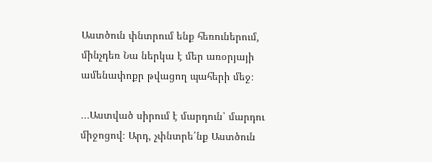Աստծուն փնտրում ենք հեռուներում, մինչդեռ Նա ներկա է մեր առօրյայի ամենափոքր թվացող պահերի մեջ։

․․․Աստված սիրում է մարդուն՝ մարդու միջոցով։ Արդ, չփնտրե՛նք Աստծուն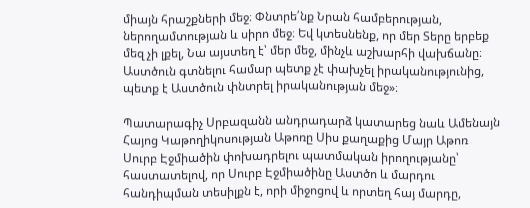միայն հրաշքների մեջ։ Փնտրե՛նք Նրան համբերության, ներողամտության և սիրո մեջ։ Եվ կտեսնենք, որ մեր Տերը երբեք մեզ չի լքել, Նա այստեղ է՝ մեր մեջ, մինչև աշխարհի վախճանը։ Աստծուն գտնելու համար պետք չէ փախչել իրականությունից, պետք է Աստծուն փնտրել իրականության մեջ»։

Պատարագիչ Սրբազանն անդրադարձ կատարեց նաև Ամենայն Հայոց Կաթողիկոսության Աթոռը Սիս քաղաքից Մայր Աթոռ Սուրբ Էջմիածին փոխադրելու պատմական իրողությանը՝ հաստատելով, որ Սուրբ Էջմիածինը Աստծո և մարդու հանդիպման տեսիլքն է, որի միջոցով և որտեղ հայ մարդը,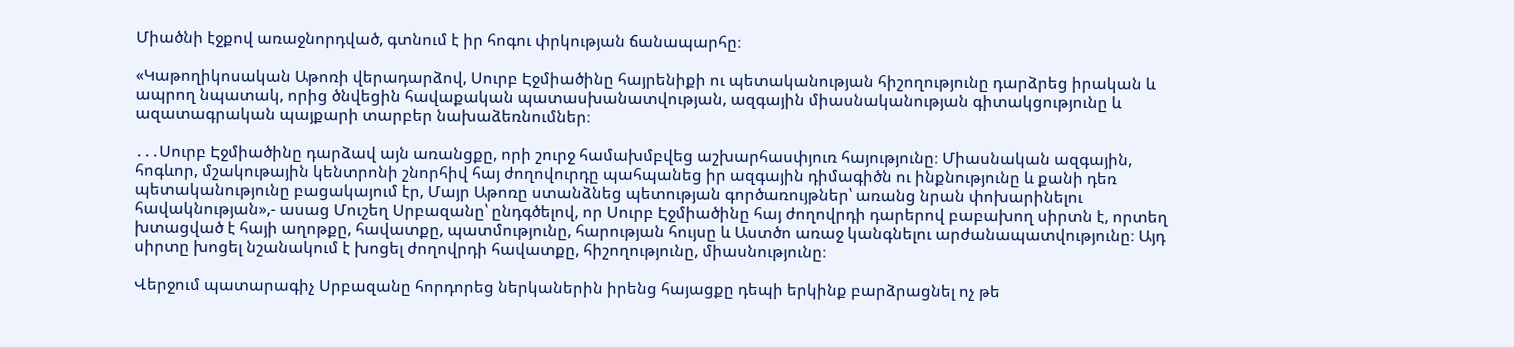Միածնի էջքով առաջնորդված, գտնում է իր հոգու փրկության ճանապարհը։

«Կաթողիկոսական Աթոռի վերադարձով, Սուրբ Էջմիածինը հայրենիքի ու պետականության հիշողությունը դարձրեց իրական և ապրող նպատակ, որից ծնվեցին հավաքական պատասխանատվության, ազգային միասնականության գիտակցությունը և ազատագրական պայքարի տարբեր նախաձեռնումներ։

․․․Սուրբ Էջմիածինը դարձավ այն առանցքը, որի շուրջ համախմբվեց աշխարհասփյուռ հայությունը։ Միասնական ազգային, հոգևոր, մշակութային կենտրոնի շնորհիվ հայ ժողովուրդը պահպանեց իր ազգային դիմագիծն ու ինքնությունը և քանի դեռ պետականությունը բացակայում էր, Մայր Աթոռը ստանձնեց պետության գործառույթներ՝ առանց նրան փոխարինելու հավակնության»,- ասաց Մուշեղ Սրբազանը՝ ընդգծելով, որ Սուրբ Էջմիածինը հայ ժողովրդի դարերով բաբախող սիրտն է, որտեղ խտացված է հայի աղոթքը, հավատքը, պատմությունը, հարության հույսը և Աստծո առաջ կանգնելու արժանապատվությունը։ Այդ սիրտը խոցել նշանակում է խոցել ժողովրդի հավատքը, հիշողությունը, միասնությունը։

Վերջում պատարագիչ Սրբազանը հորդորեց ներկաներին իրենց հայացքը դեպի երկինք բարձրացնել ոչ թե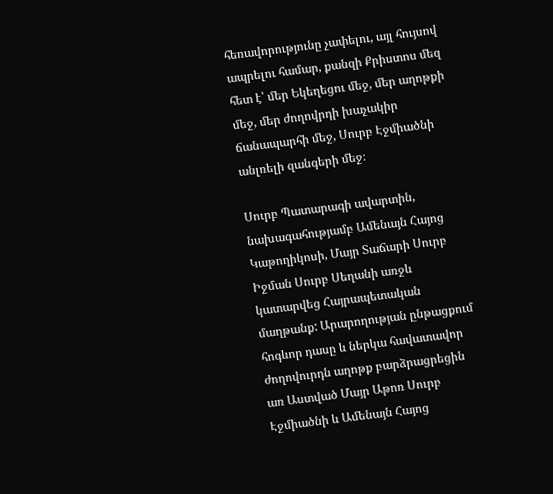հեռավորությունը չափելու, այլ հույսով ապրելու համար, քանզի Քրիստոս մեզ հետ է՝ մեր Եկեղեցու մեջ, մեր աղոթքի մեջ, մեր ժողովրդի խաչակիր ճանապարհի մեջ, Սուրբ Էջմիածնի անլռելի զանգերի մեջ։

Սուրբ Պատարագի ավարտին, նախագահությամբ Ամենայն Հայոց Կաթողիկոսի, Մայր Տաճարի Սուրբ Իջման Սուրբ Սեղանի առջև կատարվեց Հայրապետական մաղթանք: Արարողության ընթացքում հոգևոր դասը և ներկա հավատավոր ժողովուրդն աղոթք բարձրացրեցին առ Աստված Մայր Աթոռ Սուրբ Էջմիածնի և Ամենայն Հայոց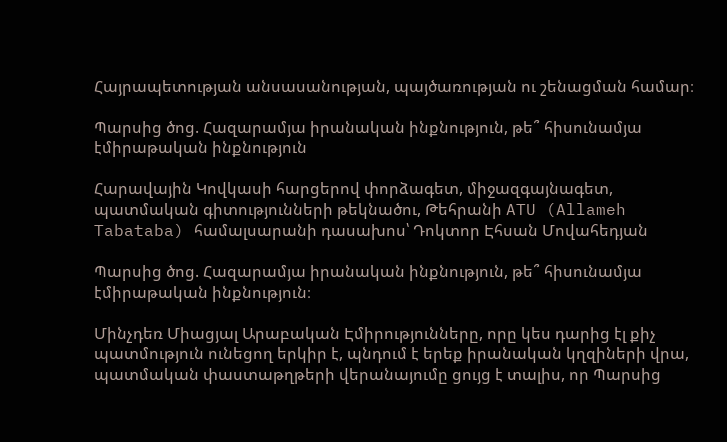Հայրապետության անսասանության, պայծառության ու շենացման համար։

Պարսից ծոց. Հազարամյա իրանական ինքնություն, թե՞ հիսունամյա էմիրաթական ինքնություն

Հարավային Կովկասի հարցերով փորձագետ, միջազգայնագետ, պատմական գիտությունների թեկնածու, Թեհրանի ATU (Allameh Tabataba) համալսարանի դասախոս՝ Դոկտոր Էհսան Մովահեդյան

Պարսից ծոց. Հազարամյա իրանական ինքնություն, թե՞ հիսունամյա էմիրաթական ինքնություն։

Մինչդեռ Միացյալ Արաբական Էմիրությունները, որը կես դարից էլ քիչ պատմություն ունեցող երկիր է, պնդում է երեք իրանական կղզիների վրա, պատմական փաստաթղթերի վերանայումը ցույց է տալիս, որ Պարսից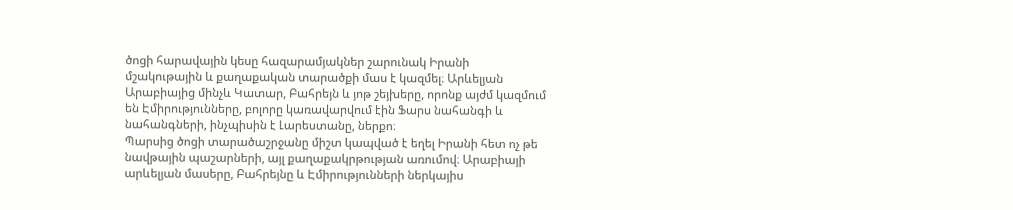ծոցի հարավային կեսը հազարամյակներ շարունակ Իրանի մշակութային և քաղաքական տարածքի մաս է կազմել։ Արևելյան Արաբիայից մինչև Կատար, Բահրեյն և յոթ շեյխերը, որոնք այժմ կազմում են Էմիրությունները, բոլորը կառավարվում էին Ֆարս նահանգի և նահանգների, ինչպիսին է Լարեստանը, ներքո։
Պարսից ծոցի տարածաշրջանը միշտ կապված է եղել Իրանի հետ ոչ թե նավթային պաշարների, այլ քաղաքակրթության առումով։ Արաբիայի արևելյան մասերը, Բահրեյնը և Էմիրությունների ներկայիս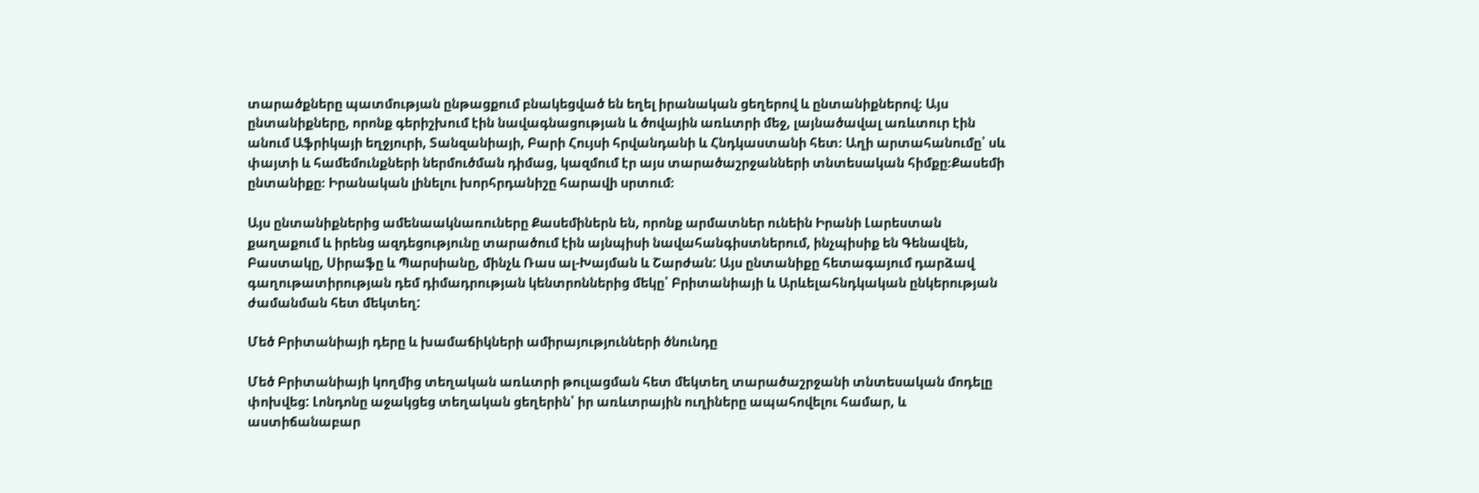տարածքները պատմության ընթացքում բնակեցված են եղել իրանական ցեղերով և ընտանիքներով։ Այս ընտանիքները, որոնք գերիշխում էին նավագնացության և ծովային առևտրի մեջ, լայնածավալ առևտուր էին անում Աֆրիկայի եղջյուրի, Տանզանիայի, Բարի Հույսի հրվանդանի և Հնդկաստանի հետ։ Աղի արտահանումը՝ սև փայտի և համեմունքների ներմուծման դիմաց, կազմում էր այս տարածաշրջանների տնտեսական հիմքը։Քասեմի ընտանիքը։ Իրանական լինելու խորհրդանիշը հարավի սրտում։

Այս ընտանիքներից ամենաակնառուները Քասեմիներն են, որոնք արմատներ ունեին Իրանի Լարեստան քաղաքում և իրենց ազդեցությունը տարածում էին այնպիսի նավահանգիստներում, ինչպիսիք են Գենավեն, Բաստակը, Սիրաֆը և Պարսիանը, մինչև Ռաս ալ-Խայման և Շարժան: Այս ընտանիքը հետագայում դարձավ գաղութատիրության դեմ դիմադրության կենտրոններից մեկը՝ Բրիտանիայի և Արևելահնդկական ընկերության ժամանման հետ մեկտեղ:

Մեծ Բրիտանիայի դերը և խամաճիկների ամիրայությունների ծնունդը

Մեծ Բրիտանիայի կողմից տեղական առևտրի թուլացման հետ մեկտեղ տարածաշրջանի տնտեսական մոդելը փոխվեց: Լոնդոնը աջակցեց տեղական ցեղերին՝ իր առևտրային ուղիները ապահովելու համար, և աստիճանաբար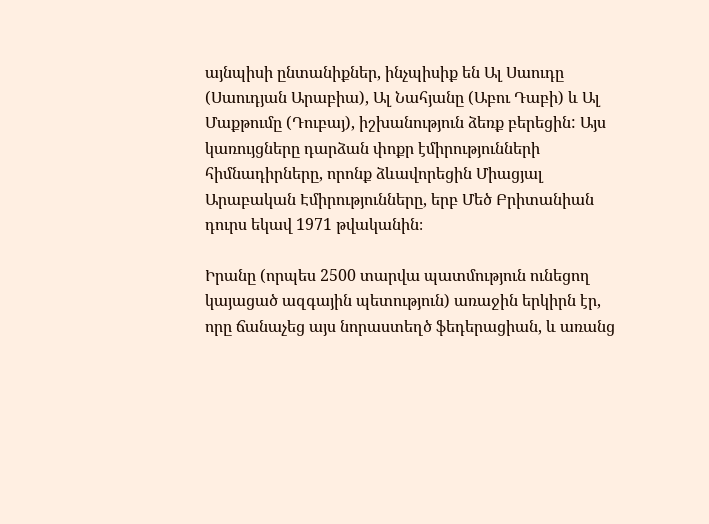այնպիսի ընտանիքներ, ինչպիսիք են Ալ Սաուդը (Սաուդյան Արաբիա), Ալ Նահյանը (Աբու Դաբի) և Ալ Մաքթումը (Դուբայ), իշխանություն ձեռք բերեցին: Այս կառույցները դարձան փոքր էմիրությունների հիմնադիրները, որոնք ձևավորեցին Միացյալ Արաբական Էմիրությունները, երբ Մեծ Բրիտանիան դուրս եկավ 1971 թվականին։

Իրանը (որպես 2500 տարվա պատմություն ունեցող կայացած ազգային պետություն) առաջին երկիրն էր, որը ճանաչեց այս նորաստեղծ ֆեդերացիան, և առանց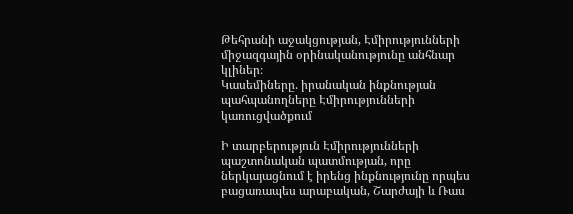Թեհրանի աջակցության, Էմիրությունների միջազգային օրինականությունը անհնար կլիներ։
Կասեմիները. իրանական ինքնության պահպանողները Էմիրությունների կառուցվածքում

Ի տարբերություն Էմիրությունների պաշտոնական պատմության, որը ներկայացնում է իրենց ինքնությունը որպես բացառապես արաբական, Շարժայի և Ռաս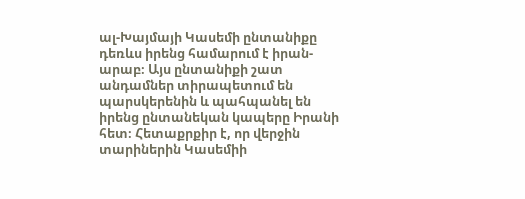ալ-Խայմայի Կասեմի ընտանիքը դեռևս իրենց համարում է իրան-արաբ։ Այս ընտանիքի շատ անդամներ տիրապետում են պարսկերենին և պահպանել են իրենց ընտանեկան կապերը Իրանի հետ։ Հետաքրքիր է, որ վերջին տարիներին Կասեմիի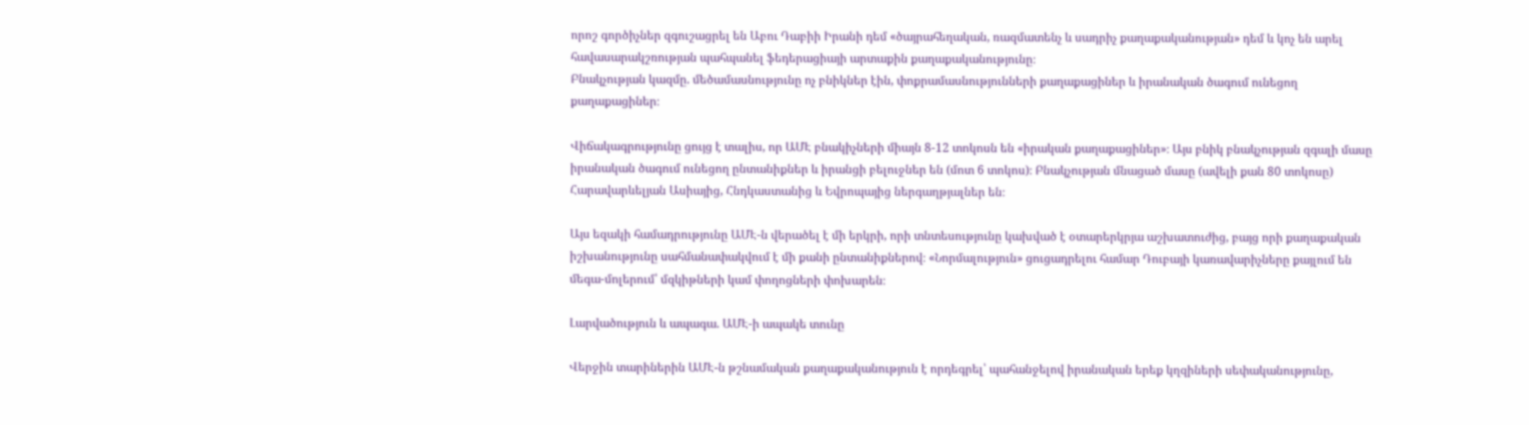որոշ գործիչներ զգուշացրել են Աբու Դաբիի Իրանի դեմ «ծայրահեղական, ռազմատենչ և սադրիչ քաղաքականության» դեմ և կոչ են արել հավասարակշռության պահպանել ֆեդերացիայի արտաքին քաղաքականությունը։
Բնակչության կազմը. մեծամասնությունը ոչ բնիկներ էին, փոքրամասնությունների քաղաքացիներ և իրանական ծագում ունեցող քաղաքացիներ։

Վիճակագրությունը ցույց է տալիս, որ ԱՄԷ բնակիչների միայն 8-12 տոկոսն են «իրական քաղաքացիներ»։ Այս բնիկ բնակչության զգալի մասը իրանական ծագում ունեցող ընտանիքներ և իրանցի բելուջներ են (մոտ 6 տոկոս)։ Բնակչության մնացած մասը (ավելի քան 80 տոկոսը) Հարավարևելյան Ասիայից, Հնդկաստանից և Եվրոպայից ներգաղթյալներ են։

Այս եզակի համադրությունը ԱՄԷ-ն վերածել է մի երկրի, որի տնտեսությունը կախված է օտարերկրյա աշխատուժից, բայց որի քաղաքական իշխանությունը սահմանափակվում է մի քանի ընտանիքներով։ «Նորմալություն» ցուցադրելու համար Դուբայի կառավարիչները քայլում են մեգա-մոլերում՝ մզկիթների կամ փողոցների փոխարեն։

Լարվածություն և ապագա. ԱՄԷ-ի ապակե տունը

Վերջին տարիներին ԱՄԷ-ն թշնամական քաղաքականություն է որդեգրել՝ պահանջելով իրանական երեք կղզիների սեփականությունը,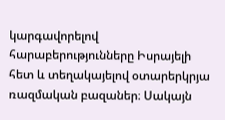կարգավորելով հարաբերությունները Իսրայելի հետ և տեղակայելով օտարերկրյա ռազմական բազաներ։ Սակայն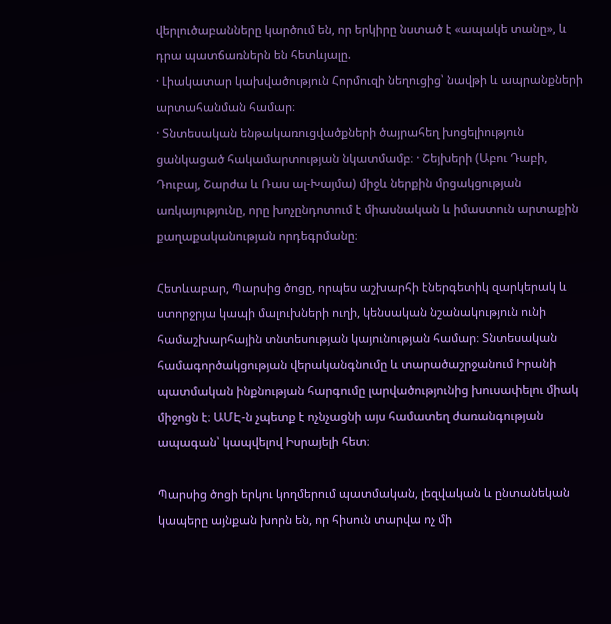վերլուծաբանները կարծում են, որ երկիրը նստած է «ապակե տանը», և դրա պատճառներն են հետևյալը.
· Լիակատար կախվածություն Հորմուզի նեղուցից՝ նավթի և ապրանքների արտահանման համար։
· Տնտեսական ենթակառուցվածքների ծայրահեղ խոցելիություն ցանկացած հակամարտության նկատմամբ։ · Շեյխերի (Աբու Դաբի, Դուբայ, Շարժա և Ռաս ալ-Խայմա) միջև ներքին մրցակցության առկայությունը, որը խոչընդոտում է միասնական և իմաստուն արտաքին քաղաքականության որդեգրմանը։

Հետևաբար, Պարսից ծոցը, որպես աշխարհի էներգետիկ զարկերակ և ստորջրյա կապի մալուխների ուղի, կենսական նշանակություն ունի համաշխարհային տնտեսության կայունության համար։ Տնտեսական համագործակցության վերականգնումը և տարածաշրջանում Իրանի պատմական ինքնության հարգումը լարվածությունից խուսափելու միակ միջոցն է։ ԱՄԷ-ն չպետք է ոչնչացնի այս համատեղ ժառանգության ապագան՝ կապվելով Իսրայելի հետ։

Պարսից ծոցի երկու կողմերում պատմական, լեզվական և ընտանեկան կապերը այնքան խորն են, որ հիսուն տարվա ոչ մի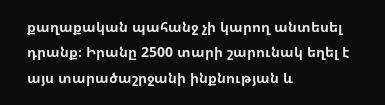քաղաքական պահանջ չի կարող անտեսել դրանք։ Իրանը 2500 տարի շարունակ եղել է այս տարածաշրջանի ինքնության և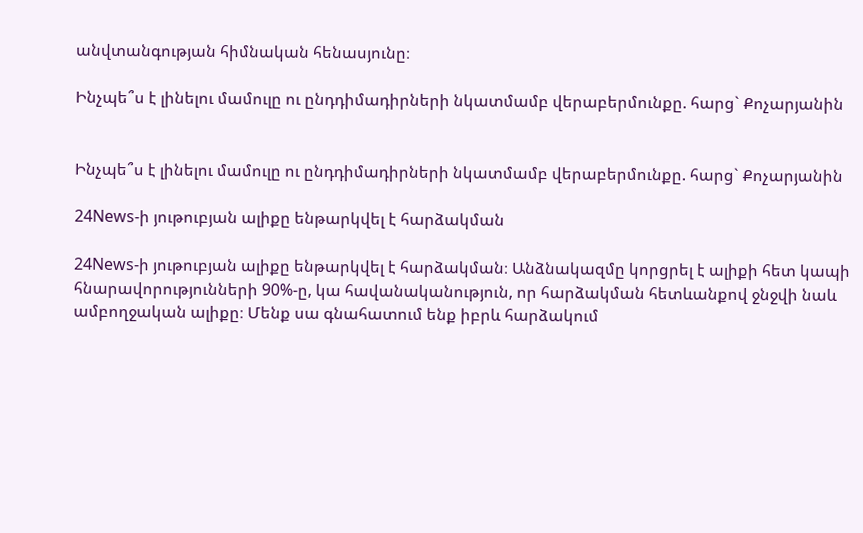անվտանգության հիմնական հենասյունը։

Ինչպե՞ս է լինելու մամուլը ու ընդդիմադիրների նկատմամբ վերաբերմունքը. հարց` Քոչարյանին


Ինչպե՞ս է լինելու մամուլը ու ընդդիմադիրների նկատմամբ վերաբերմունքը. հարց` Քոչարյանին

24News-ի յութուբյան ալիքը ենթարկվել է հարձակման

24News-ի յութուբյան ալիքը ենթարկվել է հարձակման։ Անձնակազմը կորցրել է ալիքի հետ կապի հնարավորությունների 90%-ը, կա հավանականություն, որ հարձակման հետևանքով ջնջվի նաև ամբողջական ալիքը։ Մենք սա գնահատում ենք իբրև հարձակում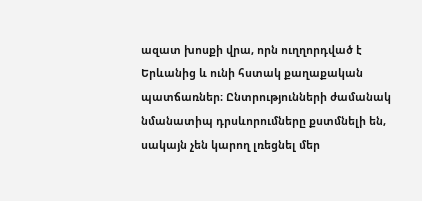ազատ խոսքի վրա, որն ուղղորդված է Երևանից և ունի հստակ քաղաքական պատճառներ։ Ընտրությունների ժամանակ նմանատիպ դրսևորումները քստմնելի են, սակայն չեն կարող լռեցնել մեր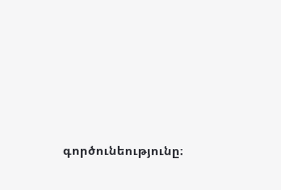գործունեությունը։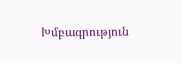Խմբագրություն